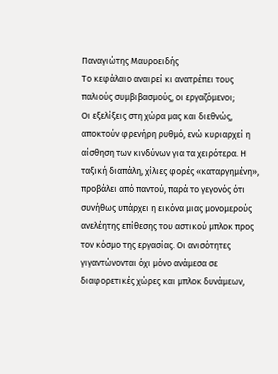Παναγιώτης Μαυροειδής
Το κεφάλαιο αναιρεί κι ανατρέπει τους παλιούς συμβιβασμούς, οι εργαζόμενοι;
Οι εξελίξεις στη χώρα μας και διεθνώς, αποκτούν φρενήρη ρυθμό, ενώ κυριαρχεί η αίσθηση των κινδύνων για τα χειρότερα. Η ταξική διαπάλη, χίλιες φορές «καταργημένη», προβάλει από παντού, παρά το γεγονός ότι συνήθως υπάρχει η εικόνα μιας μονομερούς ανελέητης επίθεσης του αστικού μπλοκ προς τον κόσμο της εργασίας. Οι ανισότητες γιγαντώνονται όχι μόνο ανάμεσα σε διαφορετικές χώρες και μπλοκ δυνάμεων,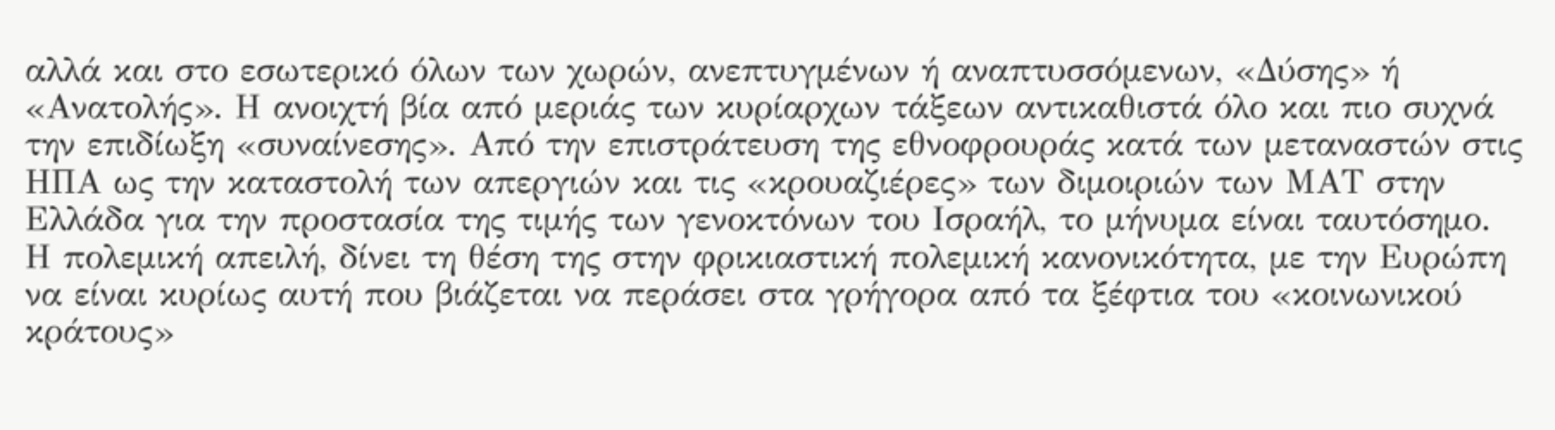αλλά και στο εσωτερικό όλων των χωρών, ανεπτυγμένων ή αναπτυσσόμενων, «Δύσης» ή «Ανατολής». Η ανοιχτή βία από μεριάς των κυρίαρχων τάξεων αντικαθιστά όλο και πιο συχνά την επιδίωξη «συναίνεσης». Από την επιστράτευση της εθνοφρουράς κατά των μεταναστών στις ΗΠΑ ως την καταστολή των απεργιών και τις «κρουαζιέρες» των διμοιριών των ΜΑΤ στην Ελλάδα για την προστασία της τιμής των γενοκτόνων του Ισραήλ, το μήνυμα είναι ταυτόσημο.
Η πολεμική απειλή, δίνει τη θέση της στην φρικιαστική πολεμική κανονικότητα, με την Ευρώπη να είναι κυρίως αυτή που βιάζεται να περάσει στα γρήγορα από τα ξέφτια του «κοινωνικού κράτους»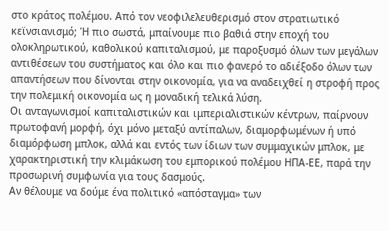στο κράτος πολέμου. Από τον νεοφιλελευθερισμό στον στρατιωτικό κεϊνσιανισμό; Ή πιο σωστά, μπαίνουμε πιο βαθιά στην εποχή του ολοκληρωτικού, καθολικού καπιταλισμού, με παροξυσμό όλων των μεγάλων αντιθέσεων του συστήματος και όλο και πιο φανερό το αδιέξοδο όλων των απαντήσεων που δίνονται στην οικονομία, για να αναδειχθεί η στροφή προς την πολεμική οικονομία ως η μοναδική τελικά λύση.
Οι ανταγωνισμοί καπιταλιστικών και ιμπεριαλιστικών κέντρων, παίρνουν πρωτοφανή μορφή, όχι μόνο μεταξύ αντίπαλων, διαμορφωμένων ή υπό διαμόρφωση μπλοκ, αλλά και εντός των ίδιων των συμμαχικών μπλοκ, με χαρακτηριστική την κλιμάκωση του εμπορικού πολέμου ΗΠΑ-ΕΕ, παρά την προσωρινή συμφωνία για τους δασμούς.
Αν θέλουμε να δούμε ένα πολιτικό «απόσταγμα» των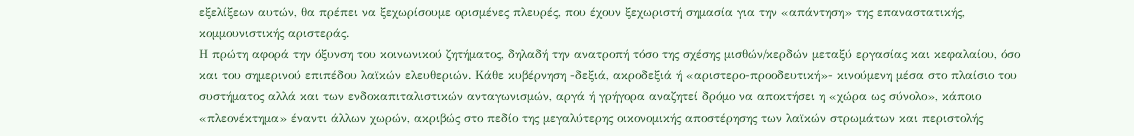εξελίξεων αυτών, θα πρέπει να ξεχωρίσουμε ορισμένες πλευρές, που έχουν ξεχωριστή σημασία για την «απάντηση» της επαναστατικής, κομμουνιστικής αριστεράς.
Η πρώτη αφορά την όξυνση του κοινωνικού ζητήματος, δηλαδή την ανατροπή τόσο της σχέσης μισθών/κερδών μεταξύ εργασίας και κεφαλαίου, όσο και του σημερινού επιπέδου λαϊκών ελευθεριών. Κάθε κυβέρνηση -δεξιά, ακροδεξιά ή «αριστερο-προοδευτική»- κινούμενη μέσα στο πλαίσιο του συστήματος αλλά και των ενδοκαπιταλιστικών ανταγωνισμών, αργά ή γρήγορα αναζητεί δρόμο να αποκτήσει η «χώρα ως σύνολο», κάποιο «πλεονέκτημα» έναντι άλλων χωρών, ακριβώς στο πεδίο της μεγαλύτερης οικονομικής αποστέρησης των λαϊκών στρωμάτων και περιστολής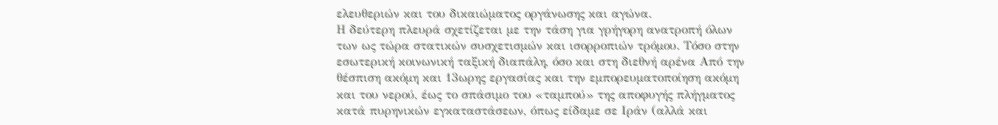ελευθεριών και του δικαιώματος οργάνωσης και αγώνα.
Η δεύτερη πλευρά σχετίζεται με την τάση για γρήγορη ανατροπή όλων των ως τώρα στατικών συσχετισμών και ισορροπιών τρόμου. Τόσο στην εσωτερική κοινωνική ταξική διαπάλη, όσο και στη διεθνή αρένα Από την θέσπιση ακόμη και 13ωρης εργασίας και την εμπορευματοποίηση ακόμη και του νερού, έως το σπάσιμο του «ταμπού» της αποφυγής πλήγματος κατά πυρηνικών εγκαταστάσεων, όπως είδαμε σε Ιράν (αλλά και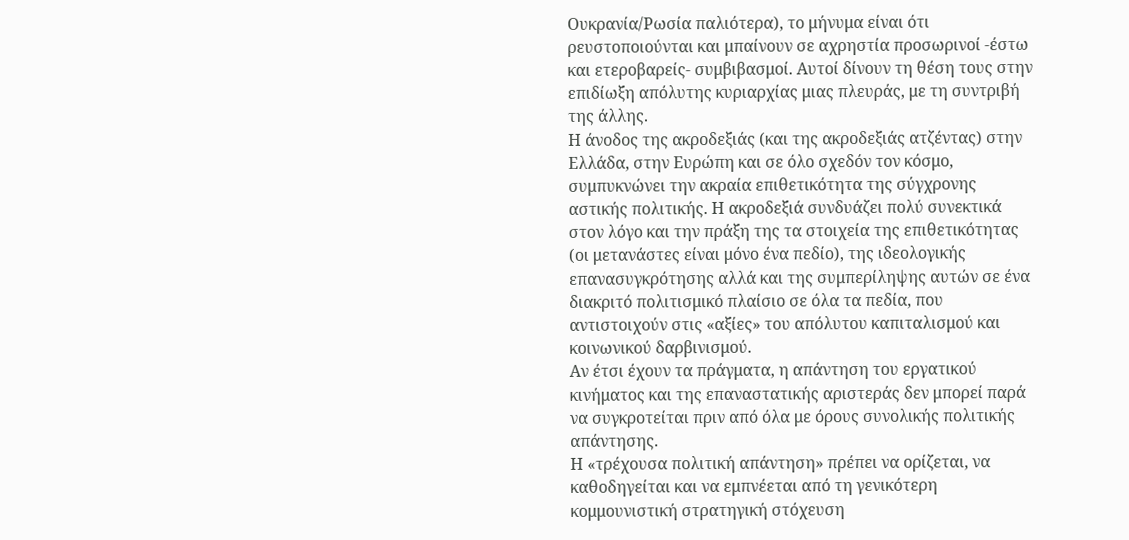Ουκρανία/Ρωσία παλιότερα), το μήνυμα είναι ότι ρευστοποιούνται και μπαίνουν σε αχρηστία προσωρινοί -έστω και ετεροβαρείς- συμβιβασμοί. Αυτοί δίνουν τη θέση τους στην επιδίωξη απόλυτης κυριαρχίας μιας πλευράς, με τη συντριβή της άλλης.
Η άνοδος της ακροδεξιάς (και της ακροδεξιάς ατζέντας) στην Ελλάδα, στην Ευρώπη και σε όλο σχεδόν τον κόσμο, συμπυκνώνει την ακραία επιθετικότητα της σύγχρονης αστικής πολιτικής. Η ακροδεξιά συνδυάζει πολύ συνεκτικά στον λόγο και την πράξη της τα στοιχεία της επιθετικότητας (οι μετανάστες είναι μόνο ένα πεδίο), της ιδεολογικής επανασυγκρότησης αλλά και της συμπερίληψης αυτών σε ένα διακριτό πολιτισμικό πλαίσιο σε όλα τα πεδία, που αντιστοιχούν στις «αξίες» του απόλυτου καπιταλισμού και κοινωνικού δαρβινισμού.
Αν έτσι έχουν τα πράγματα, η απάντηση του εργατικού κινήματος και της επαναστατικής αριστεράς δεν μπορεί παρά να συγκροτείται πριν από όλα με όρους συνολικής πολιτικής απάντησης.
Η «τρέχουσα πολιτική απάντηση» πρέπει να ορίζεται, να καθοδηγείται και να εμπνέεται από τη γενικότερη κομμουνιστική στρατηγική στόχευση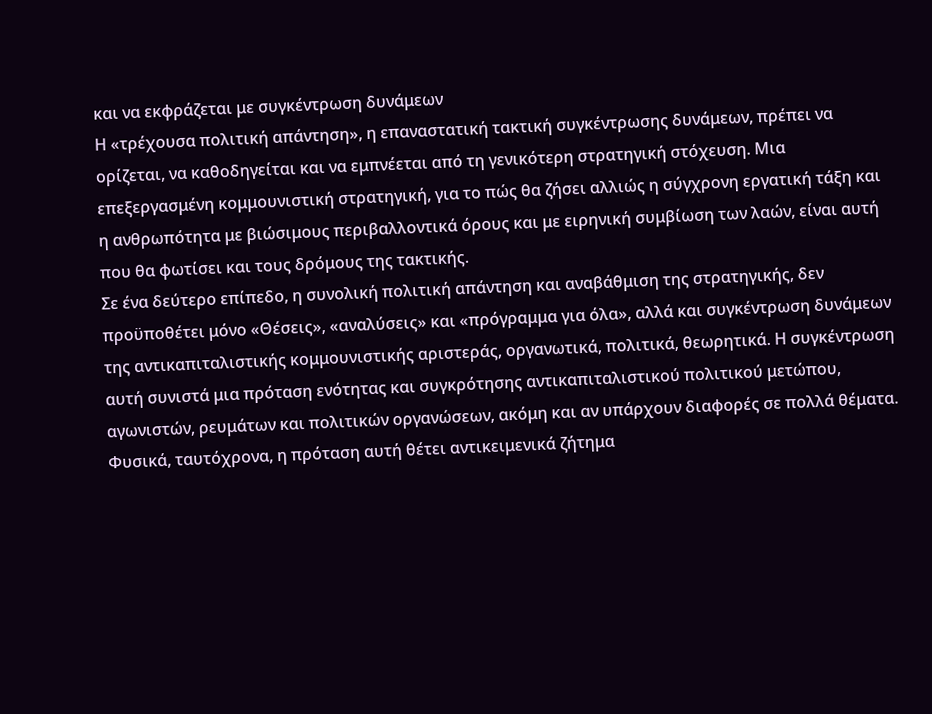και να εκφράζεται με συγκέντρωση δυνάμεων
Η «τρέχουσα πολιτική απάντηση», η επαναστατική τακτική συγκέντρωσης δυνάμεων, πρέπει να ορίζεται, να καθοδηγείται και να εμπνέεται από τη γενικότερη στρατηγική στόχευση. Μια επεξεργασμένη κομμουνιστική στρατηγική, για το πώς θα ζήσει αλλιώς η σύγχρονη εργατική τάξη και η ανθρωπότητα με βιώσιμους περιβαλλοντικά όρους και με ειρηνική συμβίωση των λαών, είναι αυτή που θα φωτίσει και τους δρόμους της τακτικής.
Σε ένα δεύτερο επίπεδο, η συνολική πολιτική απάντηση και αναβάθμιση της στρατηγικής, δεν προϋποθέτει μόνο «Θέσεις», «αναλύσεις» και «πρόγραμμα για όλα», αλλά και συγκέντρωση δυνάμεων της αντικαπιταλιστικής κομμουνιστικής αριστεράς, οργανωτικά, πολιτικά, θεωρητικά. Η συγκέντρωση αυτή συνιστά μια πρόταση ενότητας και συγκρότησης αντικαπιταλιστικού πολιτικού μετώπου, αγωνιστών, ρευμάτων και πολιτικών οργανώσεων, ακόμη και αν υπάρχουν διαφορές σε πολλά θέματα. Φυσικά, ταυτόχρονα, η πρόταση αυτή θέτει αντικειμενικά ζήτημα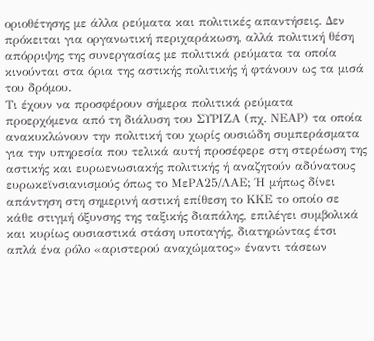οριοθέτησης με άλλα ρεύματα και πολιτικές απαντήσεις. Δεν πρόκειται για οργανωτική περιχαράκωση, αλλά πολιτική θέση απόρριψης της συνεργασίας με πολιτικά ρεύματα τα οποία κινούνται στα όρια της αστικής πολιτικής ή φτάνουν ως τα μισά του δρόμου.
Τι έχουν να προσφέρουν σήμερα πολιτικά ρεύματα προερχόμενα από τη διάλυση του ΣΥΡΙΖΑ (πχ. ΝΕΑΡ) τα οποία ανακυκλώνουν την πολιτική του χωρίς ουσιώδη συμπεράσματα για την υπηρεσία που τελικά αυτή προσέφερε στη στερέωση της αστικής και ευρωενωσιακής πολιτικής ή αναζητούν αδύνατους ευρωκεϊνσιανισμούς όπως το ΜεΡΑ25/ΛΑΕ; Ή μήπως δίνει απάντηση στη σημερινή αστική επίθεση το ΚΚΕ το οποίο σε κάθε στιγμή όξυνσης της ταξικής διαπάλης, επιλέγει συμβολικά και κυρίως ουσιαστικά στάση υποταγής, διατηρώντας έτσι απλά ένα ρόλο «αριστερού αναχώματος» έναντι τάσεων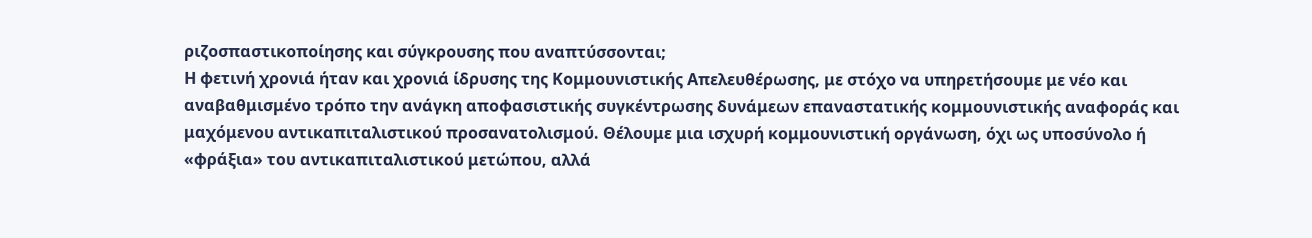ριζοσπαστικοποίησης και σύγκρουσης που αναπτύσσονται;
Η φετινή χρονιά ήταν και χρονιά ίδρυσης της Κομμουνιστικής Απελευθέρωσης, με στόχο να υπηρετήσουμε με νέο και αναβαθμισμένο τρόπο την ανάγκη αποφασιστικής συγκέντρωσης δυνάμεων επαναστατικής κομμουνιστικής αναφοράς και μαχόμενου αντικαπιταλιστικού προσανατολισμού. Θέλουμε μια ισχυρή κομμουνιστική οργάνωση, όχι ως υποσύνολο ή «φράξια» του αντικαπιταλιστικού μετώπου, αλλά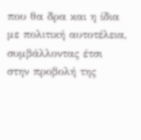που θα δρα και η ίδια με πολιτική αυτοτέλεια, συμβάλλοντας έτσι στην προβολή της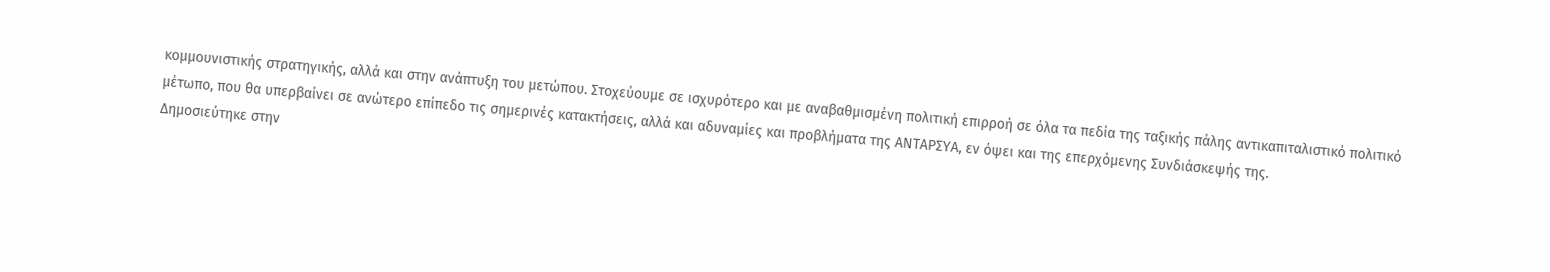κομμουνιστικής στρατηγικής, αλλά και στην ανάπτυξη του μετώπου. Στοχεύουμε σε ισχυρότερο και με αναβαθμισμένη πολιτική επιρροή σε όλα τα πεδία της ταξικής πάλης αντικαπιταλιστικό πολιτικό μέτωπο, που θα υπερβαίνει σε ανώτερο επίπεδο τις σημερινές κατακτήσεις, αλλά και αδυναμίες και προβλήματα της ΑΝΤΑΡΣΥΑ, εν όψει και της επερχόμενης Συνδιάσκεψής της.
Δημοσιεύτηκε στην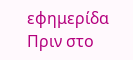εφημερίδα Πριν στο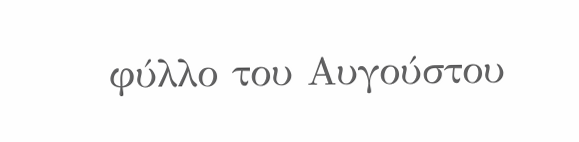φύλλο του Αυγούστου